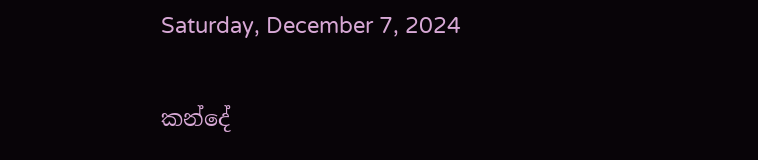Saturday, December 7, 2024

කන්දේ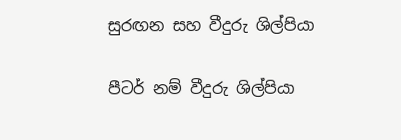සුරඟන සහ වීදුරු ශිල්පියා

පීටර් නම් වීදුරු ශිල්පියා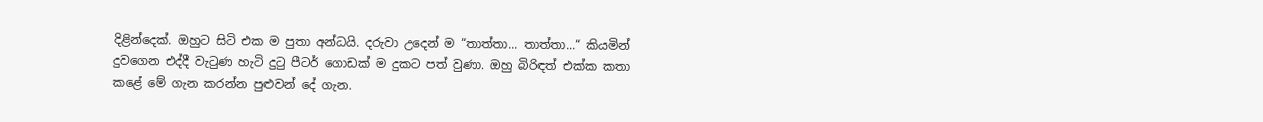දිළින්දෙක්. ඔහුට සිටි එක ම පුතා අන්ධයි. දරුවා උදෙන් ම “තාත්තා... තාත්තා...“ කියමින් දුවගෙන එද්දී වැටුණ හැටි දුටු පීටර් ගොඩක් ම දුකට පත් වුණා. ඔහු බිරිඳත් එක්ක කතා කළේ මේ ගැන කරන්න පුළුවන් දේ ගැන.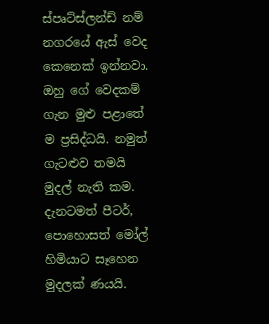ස්පෘට්ස්ලන්ඩ් නම් නගරයේ ඇස් වෙද කෙනෙක් ඉන්නවා. ඔහු ගේ වෙදකම් ගැන මුළු පළාතේ ම ප්‍රසිද්ධයි. නමුත් ගැටළුව තමයි මුදල් නැති කම. දැනටමත් පීටර්, පොහොසත් මෝල් හිමියාට සෑහෙන මුදලක් ණයයි.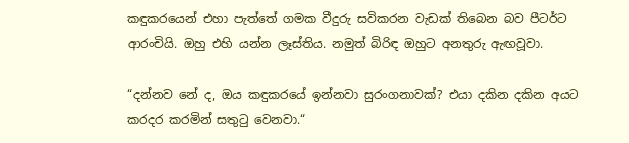කඳුකරයෙන් එහා පැත්තේ ගමක වීදුරු සවිකරන වැඩක් තිබෙන බව පීටර්ට ආරංචියි. ඔහු එහි යන්න ලෑස්තිය. නමුත් බිරිඳ ඔහුට අනතුරු ඇඟවූවා.

“දන්නව නේ ද, ඔය කඳුකරයේ ඉන්නවා සුරංගනාවක්? එයා දකින දකින අයට කරදර කරමින් සතුටු වෙනවා.“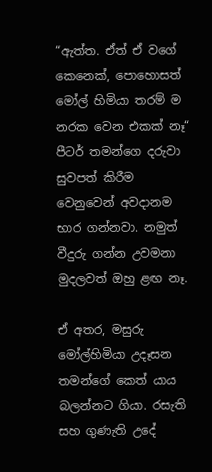“ඇත්ත. ඒත් ඒ වගේ කෙනෙක්, පොහොසත් මෝල් හිමියා තරම් ම නරක වෙන එකක් නෑ“ පීටර් තමන්ගෙ දරුවා සුවපත් කිරීම වෙනුවෙන් අවදානම භාර ගන්නවා. නමුත් වීදුරු ගන්න උවමනා මුදලවත් ඔහු ළඟ නෑ.

ඒ අතර, මසුරු මෝල්හිමියා උදෑසන තමන්ගේ කෙත් යාය බලන්නට ගියා. රසැති සහ ගුණැති උදේ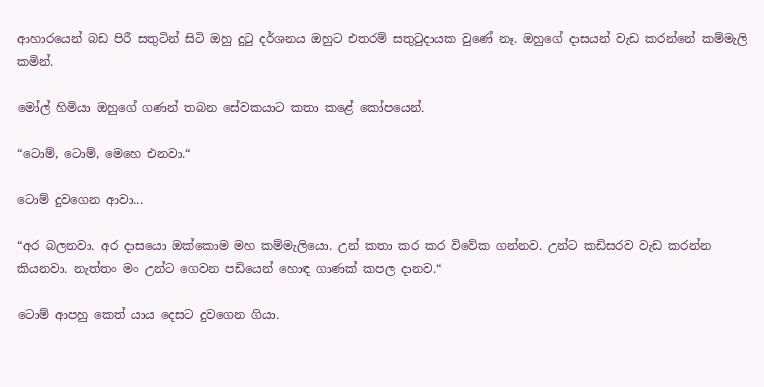ආහාරයෙන් බඩ පිරී සතුටින් සිටි ඔහු දුටු දර්ශනය ඔහුට එතරම් සතුටුදායක වුණේ නෑ. ඔහුගේ දාසයන් වැඩ කරන්නේ කම්මැලි කමින්.

මෝල් හිමියා ඔහුගේ ගණන් තබන සේවකයාට කතා කළේ කෝපයෙන්.

“ටොම්, ටොම්, මෙහෙ එනවා.“

ටොම් දුවගෙන ආවා...

“අර බලනවා. අර දාසයො ඔක්කොම මහ කම්මැලියො. උන් කතා කර කර විවේක ගන්නව. උන්ට කඩිසරව වැඩ කරන්න කියනවා. නැත්තං මං උන්ට ගෙවන පඩියෙන් හොඳ ගාණක් කපල දානව.“

ටොම් ආපහු කෙත් යාය දෙසට දුවගෙන ගියා.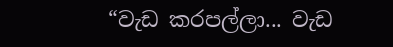“වැඩ කරපල්ලා... වැඩ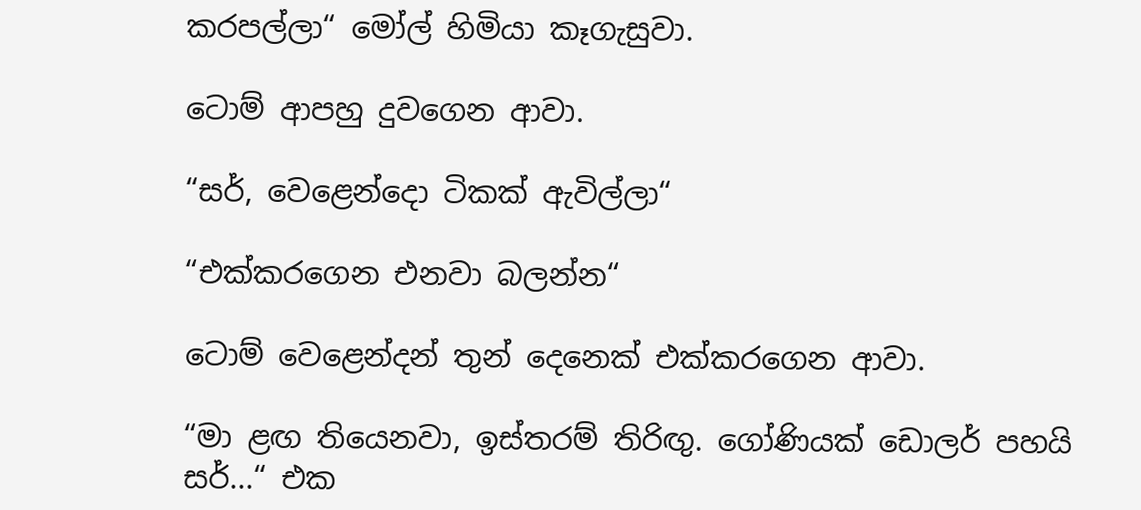කරපල්ලා“ මෝල් හිමියා කෑගැසුවා.

ටොම් ආපහු දුවගෙන ආවා.

“සර්, වෙළෙන්දො ටිකක් ඇවිල්ලා“

“එක්කරගෙන එනවා බලන්න“

ටොම් වෙළෙන්දන් තුන් දෙනෙක් එක්කරගෙන ආවා.

“මා ළඟ තියෙනවා, ඉස්තරම් තිරිඟු. ගෝණියක් ඩොලර් පහයි සර්...“ එක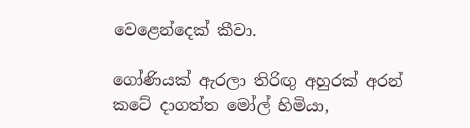වෙළෙන්දෙක් කීවා.

ගෝණියක් ඇරලා තිරිඟු අහුරක් අරන් කටේ දාගත්ත මෝල් හිමියා,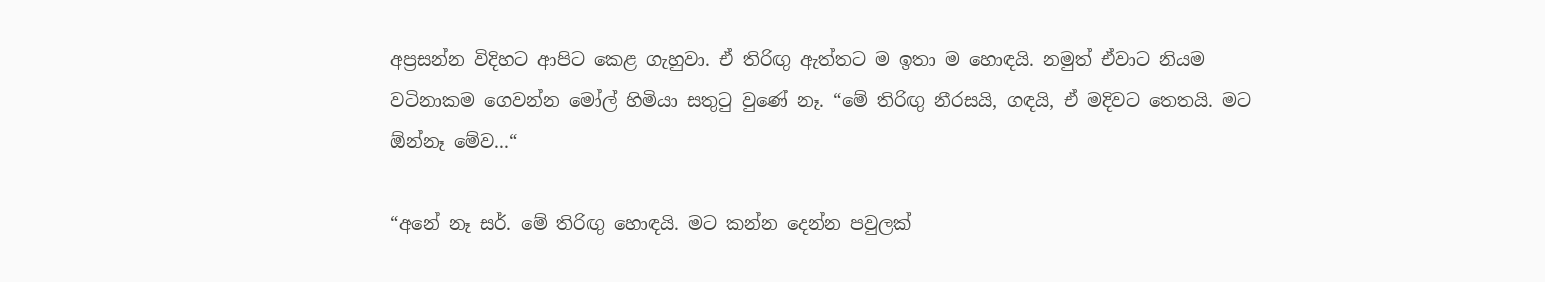අප්‍රසන්න විදිහට ආපිට කෙළ ගැහුවා. ඒ තිරිඟු ඇත්තට ම ඉතා ම හොඳයි. නමුත් ඒවාට නියම වටිනාකම ගෙවන්න මෝල් හිමියා සතුටු වුණේ නෑ. “මේ තිරිඟු නීරසයි, ගඳයි, ඒ මදිවට තෙතයි. මට ඕන්නෑ මේව...“

“අනේ නෑ සර්. මේ තිරිඟු හොඳයි. මට කන්න දෙන්න පවුලක්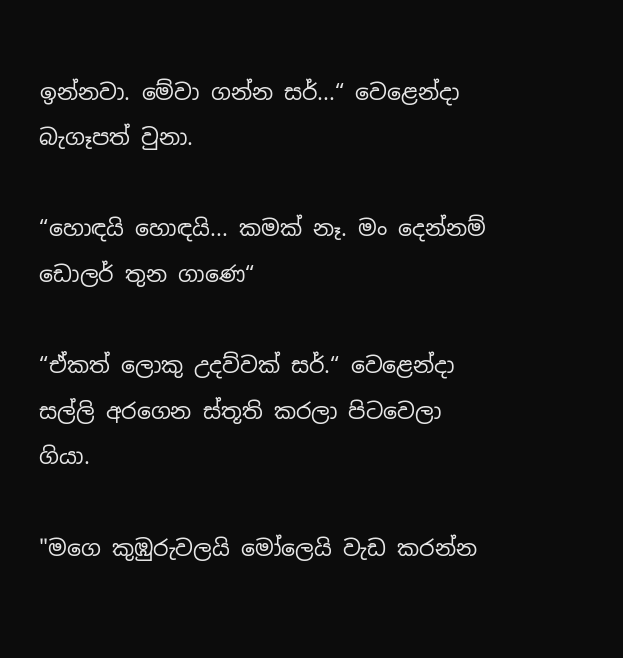ඉන්නවා. මේවා ගන්න සර්...“ වෙළෙන්දා බැගෑපත් වුනා.

“හොඳයි හොඳයි... කමක් නෑ. මං දෙන්නම් ඩොලර් තුන ගාණෙ“

“ඒකත් ලොකු උදව්වක් සර්.“ වෙළෙන්දා සල්ලි අරගෙන ස්තූති කරලා පිටවෙලා ගියා.

"මගෙ කුඹුරුවලයි මෝලෙයි වැඩ කරන්න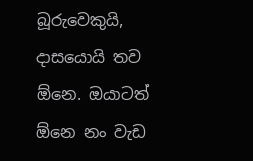බූරුවෙකුයි, දාසයොයි තව ඕනෙ. ඔයාටත් ඕනෙ නං වැඩ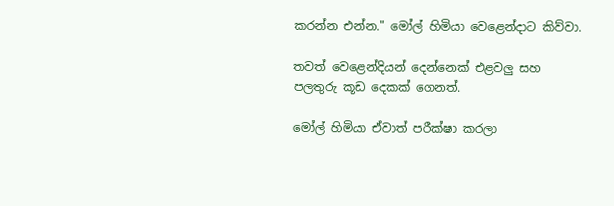කරන්න එන්න." මෝල් හිමියා වෙළෙන්දාට කිව්වා.

තවත් වෙළෙන්දියන් දෙන්නෙක් එළවලු සහ පලතුරු කූඩ දෙකක් ගෙනත්.

මෝල් හිමියා ඒවාත් පරීක්ෂා කරලා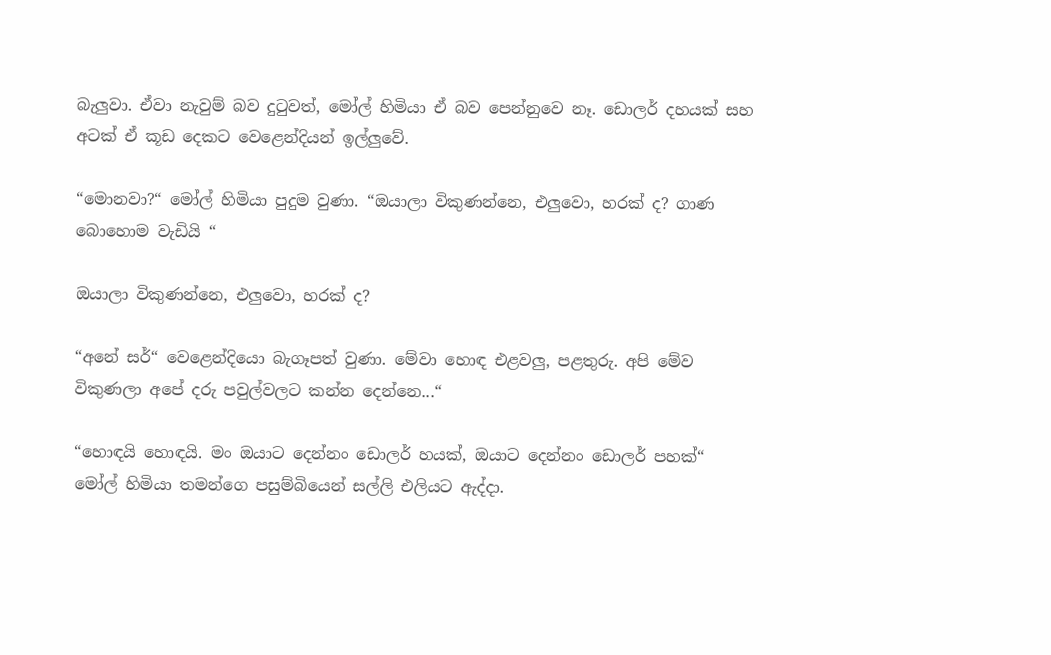බැලුවා. ඒවා නැවුම් බව දුටුවත්, මෝල් හිමියා ඒ බව පෙන්නුවෙ නෑ. ඩොලර් දහයක් සහ අටක් ඒ කූඩ දෙකට වෙළෙන්දියන් ඉල්ලුවේ.

“මොනවා?“ මෝල් හිමියා පුදුම වුණා. “ඔයාලා විකුණන්නෙ, එලුවො, හරක් ද? ගාණ බොහොම වැඩියි “

ඔයාලා විකුණන්නෙ, එලුවො, හරක් ද?

“අනේ සර්“ වෙළෙන්දියො බැගෑපත් වුණා. මේවා හොඳ එළවලු, පළතුරු. අපි මේව විකුණලා අපේ දරු පවුල්වලට කන්න දෙන්නෙ...“

“හොඳයි හොඳයි. මං ඔයාට දෙන්නං ඩොලර් හයක්, ඔයාට දෙන්නං ඩොලර් පහක්“ මෝල් හිමියා තමන්ගෙ පසුම්බියෙන් සල්ලි එලියට ඇද්දා.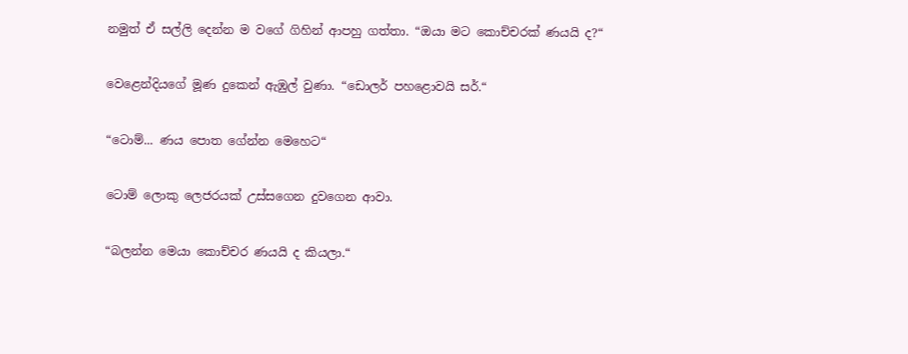නමුත් ඒ සල්ලි දෙන්න ම වගේ ගිහින් ආපහු ගත්තා. “ඔයා මට කොච්චරක් ණයයි ද?“

වෙළෙන්දියගේ මූණ දුකෙන් ඇඹුල් වුණා. “ඩොලර් පහළොවයි සර්.“

“ටොම්... ණය පොත ගේන්න මෙහෙට“

ටොම් ලොකු ලෙජරයක් උස්සගෙන දුවගෙන ආවා.

“බලන්න මෙයා කොච්චර ණයයි ද කියලා.“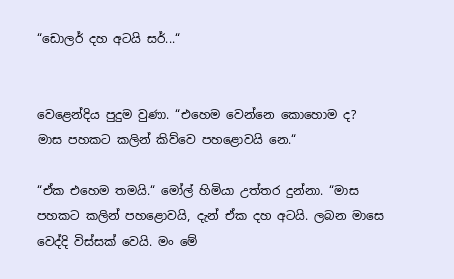“ඩොලර් දහ අටයි සර්...“


වෙළ‍ෙන්දිය පුදුම වුණා. “එහෙම වෙන්නෙ කොහොම ද? මාස පහකට කලින් කිව්වෙ පහළොවයි නෙ.“

“ඒක එහෙම තමයි.“ මෝල් හිමියා උත්තර දුන්නා. “මාස පහකට කලින් පහළොවයි, දැන් ඒක දහ අටයි. ලබන මාසෙ වෙද්දි විස්සක් වෙයි. මං මේ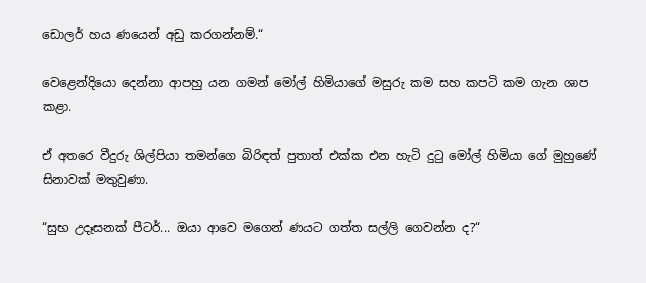ඩොලර් හය ණයෙන් අඩු කරගන්නම්.“

වෙළෙන්දියො දෙන්නා ආපහු යන ගමන් මෝල් හිමියාගේ මසුරු කම සහ කපටි කම ගැන ශාප කළා.

ඒ අතරෙ වීදුරු ශිල්පියා තමන්ගෙ බිරිඳත් පුතාත් එක්ක එන හැටි දුටු මෝල් හිමියා ගේ මුහුණේ සිනාවක් මතුවුණා.

“සුභ උදෑසනක් පීටර්... ඔයා ආවෙ මගෙන් ණයට ගත්ත සල්ලි ගෙවන්න ද?“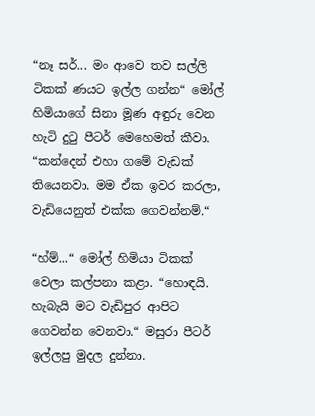“නෑ සර්... මං ආවෙ තව සල්ලි ටිකක් ණයට ඉල්ල ගන්න“ මෝල් හිමියාගේ සිනා මූණ අඳුරු වෙන හැටි දුටු පීටර් මෙහෙමත් කීවා. “කන්දෙන් එහා ගමේ වැඩක් තියෙනවා. මම ඒක ඉවර කරලා, වැඩියෙනුත් එක්ක ගෙවන්නම්.“

“හ්ම්...“ මෝල් හිමියා ටිකක් වෙලා කල්පනා කළා. “හොඳයි. හැබැයි මට වැඩිපුර ආපිට ගෙවන්න වෙනවා.“ මසුරා පීටර් ඉල්ලපු මුදල දුන්නා.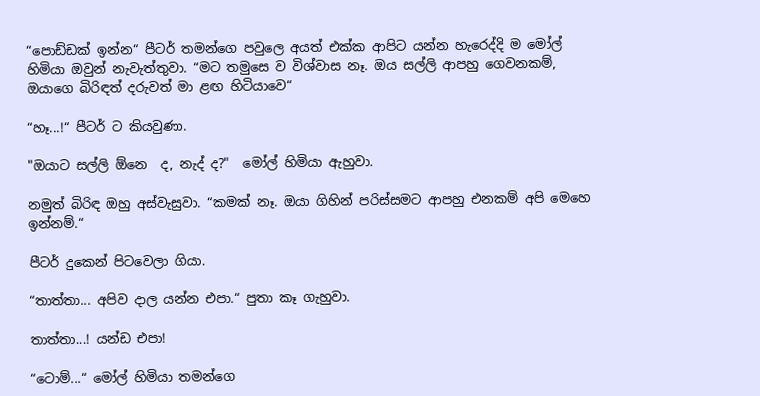“පොඩ්ඩක් ඉන්න“ පීටර් තමන්ගෙ පවුලෙ අයත් එක්ක ආපිට යන්න හැරෙද්දි ම මෝල් හිමියා ඔවුන් නැවැත්තුවා. “මට තමුසෙ ව විශ්වාස නෑ. ඔය සල්ලි ආපහු ගෙවනකම්, ඔයාගෙ බිරිඳත් දරුවත් මා ළඟ හිටියාවෙ“

“හෑ...!“ පීටර් ට කියවුණා.

"ඔයාට සල්ලි ඕනෙ  ද, නැද් ද?"  මෝල් හිමියා ඇහුවා.

නමුත් බිරිඳ ඔහු අස්වැසුවා. “කමක් නෑ. ඔයා ගිහින් පරිස්සමට ආපහු එනකම් අපි මෙහෙ ඉන්නම්.“

පීටර් දුකෙන් පිටවෙලා ගියා.

“තාත්තා... අපිව දාල යන්න එපා.“ පුතා කෑ ගැහුවා.

තාත්තා...! යන්ඩ එපා!

“ටොම්...“ මෝල් හිමියා තමන්ගෙ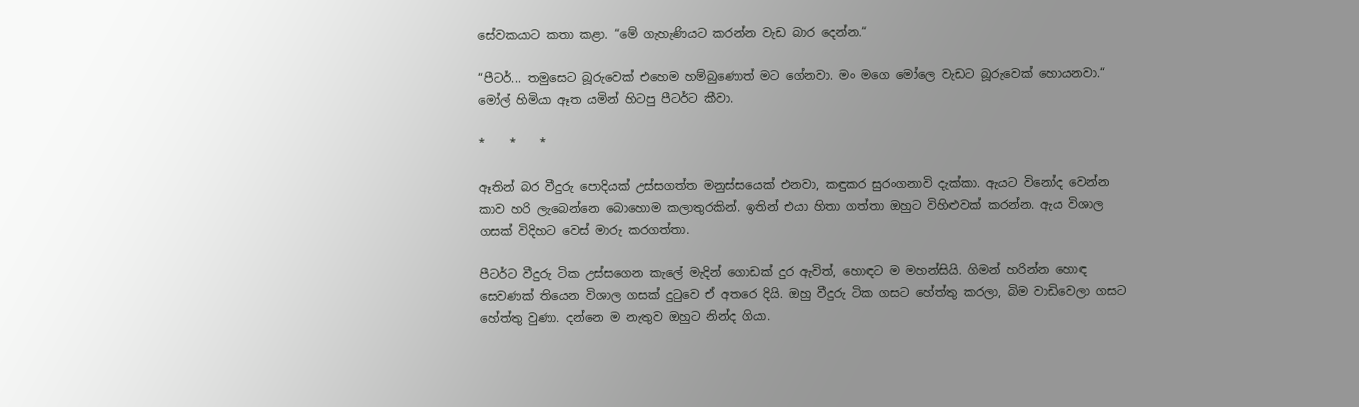සේවකයාට කතා කළා. “මේ ගැහැණියට කරන්න වැඩ බාර දෙන්න.“

“පීටර්... තමුසෙට බූරුවෙක් එහෙම හම්බුණොත් මට ගේනවා. මං මගෙ මෝලෙ වැඩට බූරුවෙක් හොයනවා.“ මෝල් හිමියා ඈත යමින් හිටපු පීටර්ට කීවා.

*    *    *

ඈතින් බර වීදුරු පොදියක් උස්සගත්ත මනුස්සයෙක් එනවා, කඳුකර සුරංගනාවි දැක්කා. ඇයට විනෝද වෙන්න කාව හරි ලැබෙන්නෙ බොහොම කලාතුරකින්. ඉතින් එයා හිතා ගත්තා ඔහුට විහිළුවක් කරන්න. ඇය විශාල ගසක් විදිහට වෙස් මාරු කරගත්තා.

පීටර්ට වීදුරු ටික උස්සගෙන කැලේ මැදින් ගොඩක් දුර ඇවිත්, හොඳට ම මහන්සියි. ගිමන් හරින්න හොඳ සෙවණක් තියෙන විශාල ගසක් දුටුවෙ ඒ අතරෙ දියි. ඔහු වීදුරු ටික ගසට හේත්තු කරලා, බිම වාඩිවෙලා ගසට හේත්තු වුණා. දන්නෙ ම නැතුව ඔහුට නින්ද ගියා.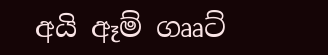අයි ඈම් ගෲට්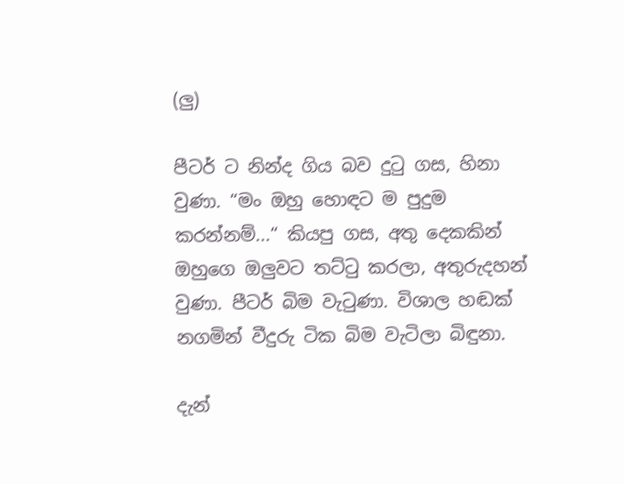(ලු)

පීටර් ට නින්ද ගිය බව දුටු ගස, හිනා වුණා. “මං ඔහු හොඳට ම පුදුම කරන්නම්...“ කියපු ගස, අතු දෙකකින් ඔහුගෙ ඔලුවට තට්ටු කරලා, අතුරුදහන් වුණා. පීටර් බිම වැටුණා. විශාල හඬක් නගමින් වීදුරු ටික බිම වැටිලා බිඳුනා.

දැන්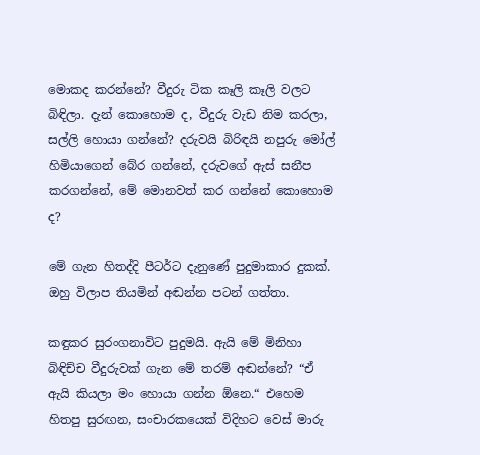මොකද කරන්නේ? වීදුරු ටික කෑලි කෑලි වලට බිඳිලා. දැන් කොහොම ද, වීදුරු වැඩ නිම කරලා, සල්ලි හොයා ගන්නේ? දරුවයි බිරිඳයි නපුරු මෝල් හිමියාගෙන් බේර ගන්නේ, දරුවගේ ඇස් සනීප කරගන්නේ, මේ මොනවත් කර ගන්නේ කොහොම ද?

මේ ගැන හිතද්දි පීටර්ට දැනුණේ පුදුමාකාර දුකක්. ඔහු විලාප තියමින් අඬන්න පටන් ගත්තා.

කඳුකර සුරංගනාවිට පුදුමයි. ඇයි මේ මිනිහා බිඳිච්ච වීදුරුවක් ගැන මේ තරම් අඬන්නේ? “ඒ ඇයි කියලා මං හොයා ගන්න ඕනෙ.“ එහෙම හිතපු සුරඟන, සංචාරකයෙක් විදිහට වෙස් මාරු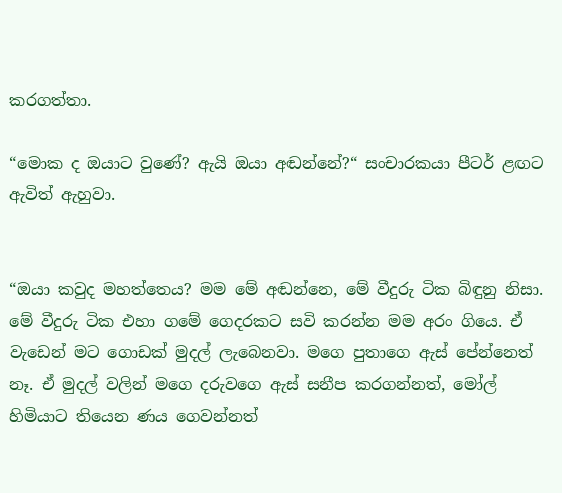කරගත්තා.

“මොක ද ඔයාට වුණේ? ඇයි ඔයා අඬන්නේ?“ සංචාරකයා පීටර් ළඟට ඇවිත් ඇහුවා.


“ඔයා කවුද මහත්තෙය? මම මේ අඬන්නෙ, මේ වීදුරු ටික බිඳුනු නිසා. මේ වීදුරු ටික එහා ගමේ ගෙදරකට සවි කරන්න මම අරං ගියෙ. ඒ වැඩෙන් මට ගොඩක් මුදල් ලැබෙනවා. මගෙ පුතාගෙ ඇස් පේන්නෙත් නෑ. ඒ මුදල් වලින් මගෙ දරුවගෙ ඇස් සනීප කරගන්නත්, මෝල් හිමියාට තියෙන ණය ගෙවන්නත්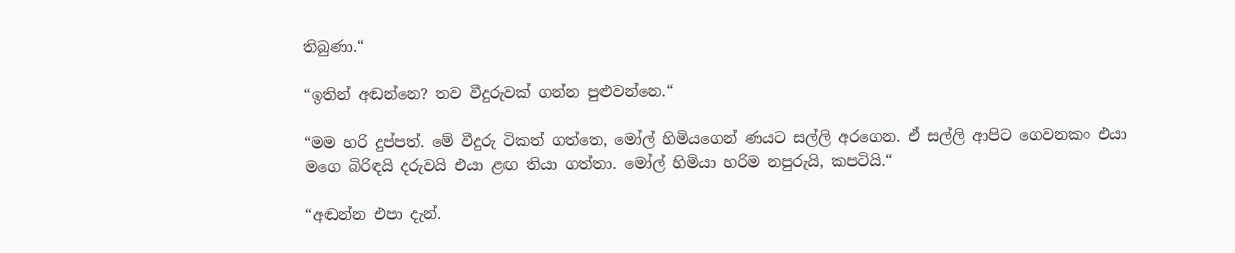තිබුණා.“

“ඉතින් අඬන්නෙ? තව වීදුරුවක් ගන්න පුළුවන්නෙ.“

“මම හරි දුප්පත්. මේ වීදුරු ටිකත් ගත්තෙ, මෝල් හිමියගෙන් ණයට සල්ලි අරගෙන. ඒ සල්ලි ආපිට ගෙවනකං එයා මගෙ බිරිඳයි දරුවයි එයා ළඟ තියා ගත්තා. මෝල් හිමියා හරිම නපුරුයි, කපටියි.“

“අඬන්න එපා දැන්.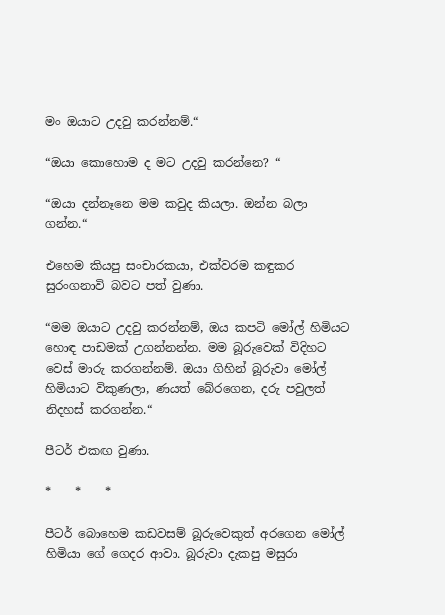මං ඔයාට උදවු කරන්නම්.“

“ඔයා කොහොම ද මට උදවු කරන්නෙ? “

“ඔයා දන්නෑනෙ මම කවුද කියලා. ඔන්න බලා ගන්න.“

එහෙම කියපු සංචාරකයා, එක්වරම කඳුකර සුරංගනාවි බවට පත් වුණා.

“මම ඔයාට උදවු කරන්නම්, ඔය කපටි මෝල් හිමියට හොඳ පාඩමක් උගන්නන්න. මම බූරුවෙක් විදිහට වෙස් මාරු කරගන්නම්. ඔයා ගිහින් බූරුවා මෝල් හිමියාට විකුණලා, ණයත් බේරගෙන, දරු පවුලත් නිදහස් කරගන්න.“

පීටර් එකඟ වුණා.

*    *    *

පීටර් බොහෙම කඩවසම් බූරුවෙකුත් අරගෙන මෝල් හිමියා ගේ ගෙදර ආවා. බූරුවා දැකපු මසුරා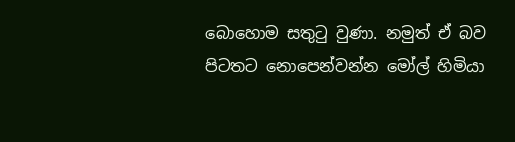බොහොම සතුටු වුණා. නමුත් ඒ බව පිටතට නොපෙන්වන්න මෝල් හිමියා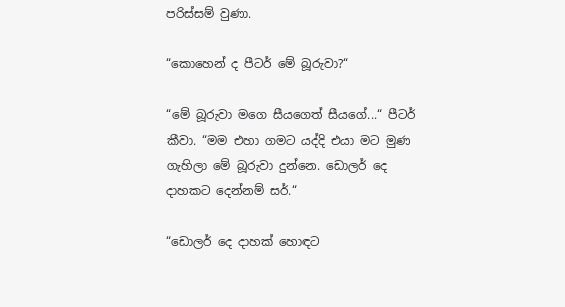පරිස්සම් වුණා.

“කොහෙන් ද පීටර් මේ බූරුවා?“

“මේ බූරුවා මගෙ සීයගෙත් සීයගේ...“ පීටර් කීවා. “මම එහා ගමට යද්දි එයා මට මුණ ගැහිලා මේ බූරුවා දුන්නෙ. ඩොලර් දෙ දාහකට දෙන්නම් සර්.“

“ඩොලර් දෙ දාහක් හොඳට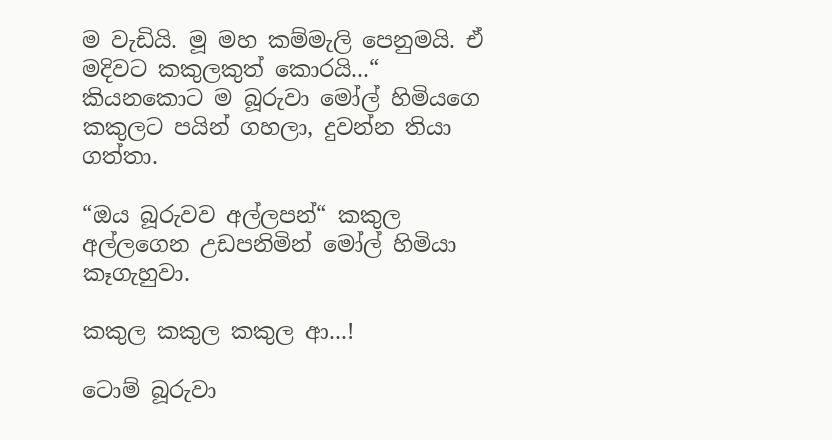ම වැඩියි. මූ මහ කම්මැලි පෙනුමයි. ඒ මදිවට කකුලකුත් කොරයි...“ කියනකොට ම බූරුවා මෝල් හිමියගෙ කකුලට පයින් ගහලා, දුවන්න තියා ගත්තා.

“ඔය බූරුවව අල්ලපන්“ කකුල අල්ලගෙන උඩපනිමින් මෝල් හිමියා කෑගැහුවා.

කකුල කකුල කකුල ආ...!

ටොම් බූරුවා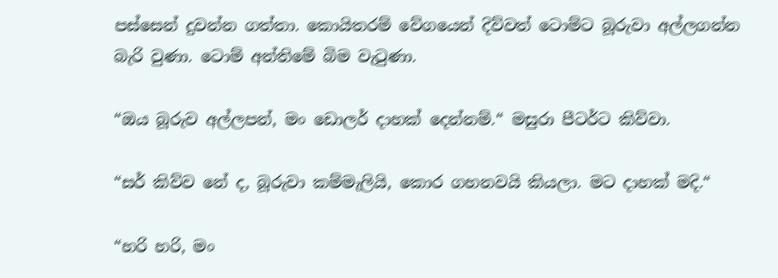පස්සෙන් දුවන්න ගත්තා. කොයිතරම් වේගයෙන් දිව්වත් ටොම්ට බූරුවා අල්ලගන්න බැරි වුණා. ටොම් අන්තිමේ බිම වැටුණා.

“ඔය බූරුව අල්ලපන්, මං ඩොලර් දාහක් දෙන්නම්.“ මසුරා පීටර්ට කිව්වා.

“සර් කිව්ව නේ ද, බූරුවා කම්මැලියි, කොර ගහනවයි කියලා. මට දාහක් මදි.“

“හරි හරි, මං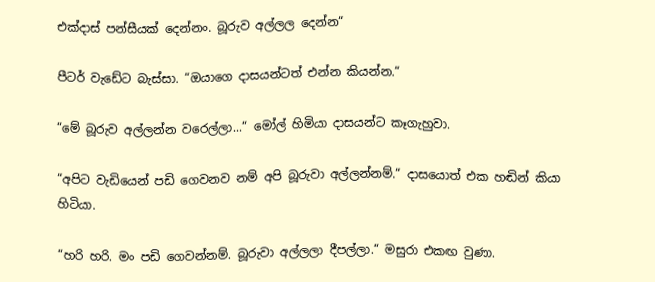එක්දාස් පන්සීයක් දෙන්නං. බූරුව අල්ලල දෙන්න“

පීටර් වැඩේට බැස්සා. “ඔයාගෙ දාසයන්ටත් එන්න කියන්න.“

“මේ බූරුව අල්ලන්න වරෙල්ලා...“ මෝල් හිමියා දාසයන්ට කෑගැහුවා.

“අපිට වැඩියෙන් පඩි ගෙවනව නම් අපි බූරුවා අල්ලන්නම්.“ දාසයොත් එක හඬින් කියා හිටියා.

“හරි හරි. මං පඩි ගෙවන්නම්. බූරුවා අල්ලලා දීපල්ලා.“ මසුරා එකඟ වුණා.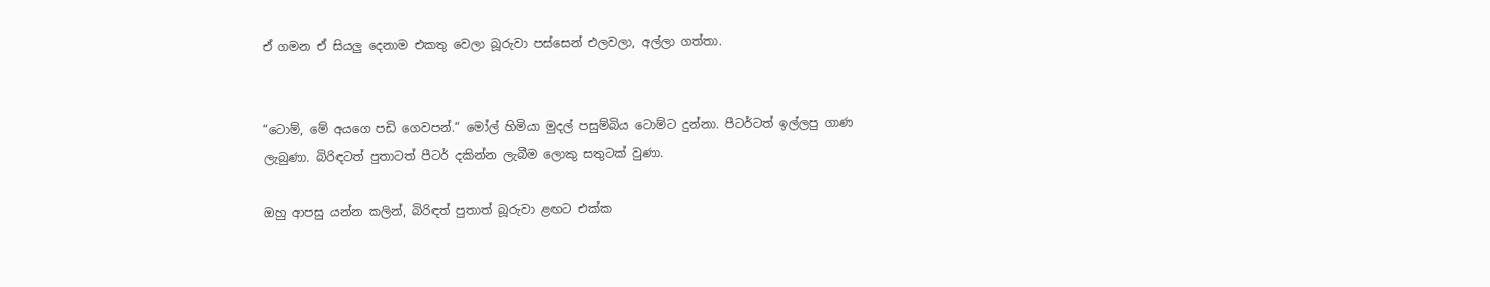ඒ ගමන ඒ සියලු දෙනාම එකතු වෙලා බූරුවා පස්සෙන් එලවලා, අල්ලා ගත්තා.


“ටොම්, මේ අයගෙ පඩි ගෙවපන්.“ මෝල් හිමියා මුදල් පසුම්බිය ටොම්ට දුන්නා. පීටර්ටත් ඉල්ලපු ගාණ ලැබුණා. බිරිඳටත් පුතාටත් පීටර් දකින්න ලැබීම ලොකු සතුටක් වුණා.

ඔහු ආපසු යන්න කලින්, බිරිඳත් පුතාත් බූරුවා ළඟට එක්ක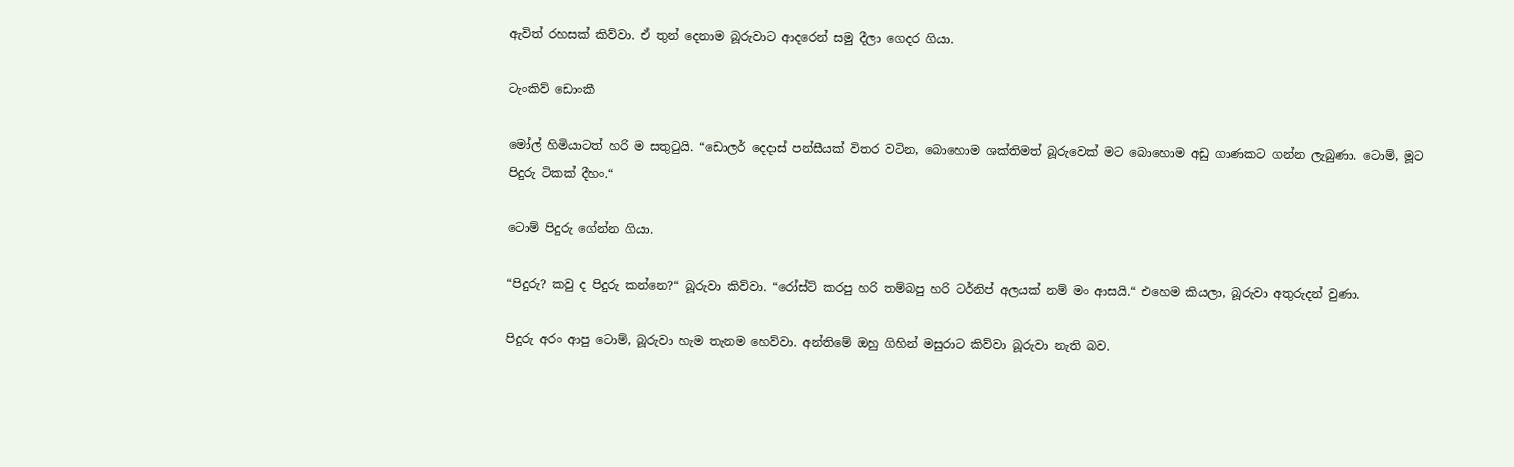ඇවිත් රහසක් කිව්වා. ඒ තුන් දෙනාම බූරුවාට ආදරෙන් සමු දීලා ගෙදර ගියා.

ටැංකිව් ඩොංකී

මෝල් හිමියාටත් හරි ම සතුටුයි. “ඩොලර් දෙදාස් පන්සීයක් විතර වටින, බොහොම ශක්තිමත් බූරුවෙක් මට බොහොම අඩු ගාණකට ගන්න ලැබුණා. ටොම්, මූට පිදුරු ටිකක් දීහං.“

ටොම් පිදුරු ගේන්න ගියා.

“පිදුරු? කවු ද පිදුරු කන්නෙ?“ බූරුවා කිව්වා. “රෝස්ට් කරපු හරි තම්බපු හරි ටර්නිප් අලයක් නම් මං ආසයි.“ එහෙම කියලා, බූරුවා අතුරුදන් වුණා.

පිදුරු අරං ආපු ටොම්, බූරුවා හැම තැනම හෙව්වා. අන්තිමේ ඔහු ගිහින් මසුරාට කිව්වා බූරුවා නැති බව.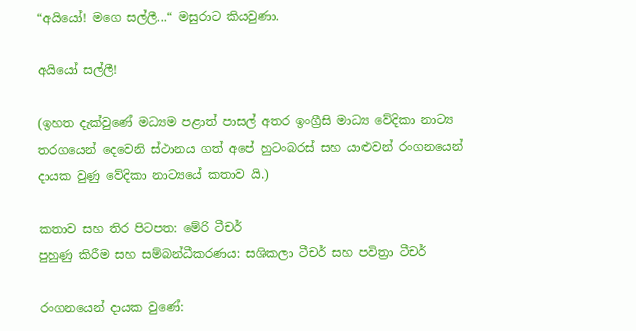“අයියෝ! මගෙ සල්ලී...“ මසුරාට කියවුණා.

අයියෝ සල්ලී!

(ඉහත දැක්වුණේ මධ්‍යම පළාත් පාසල් අතර ඉංග්‍රීසි මාධ්‍ය වේදිකා නාට්‍ය තරගයෙන් දෙවෙනි ස්ථානය ගත් අපේ හුටංබරස් සහ යාළුවන් රංගනයෙන් දායක වුණු වේදිකා නාට්‍යයේ කතාව යි.)

කතාව සහ තිර පිටපත: මේරි ටීචර්
පුහුණු කිරීම සහ සම්බන්ධීකරණය: සශිකලා ටීචර් සහ පවිත්‍රා ටීචර්

රංගනයෙන් දායක වුණේ: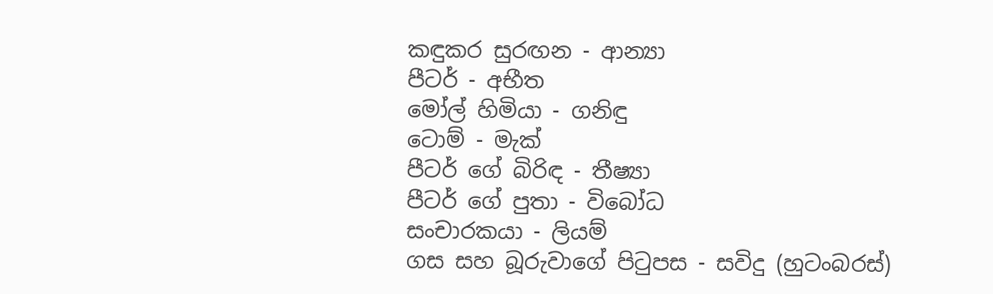කඳුකර සුරඟන - ආන්‍යා
පීටර් - අභීත
මෝල් හිමියා - ගනිඳු
ටොම් - මැක්
පීටර් ගේ බිරිඳ - තීෂ්‍යා
පීටර් ගේ පුතා - විබෝධ
සංචාරකයා - ලියම්
ගස සහ බූරුවාගේ පිටුපස - සවිදු (හුටංබරස්)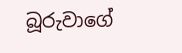බූරුවාගේ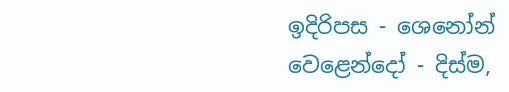ඉදිරිපස - ශෙනෝන්
වෙළෙන්දෝ - දිස්ම,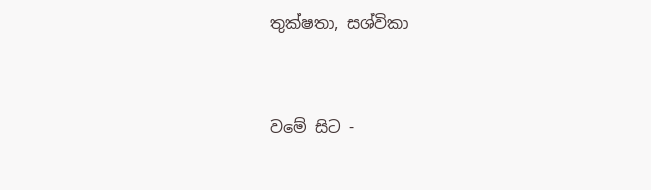තුක්ෂතා, සශ්විකා


වමේ සිට -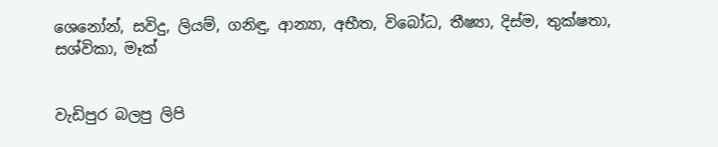ශෙනෝන්, සවිදු, ලියම්, ගනිඳු, ආන්‍යා, අභීත, විබෝධ, තීෂ්‍යා, දිස්ම, තුක්ෂතා, සශ්විකා, මෑක්


වැඩිපුර බලපු ලිපි